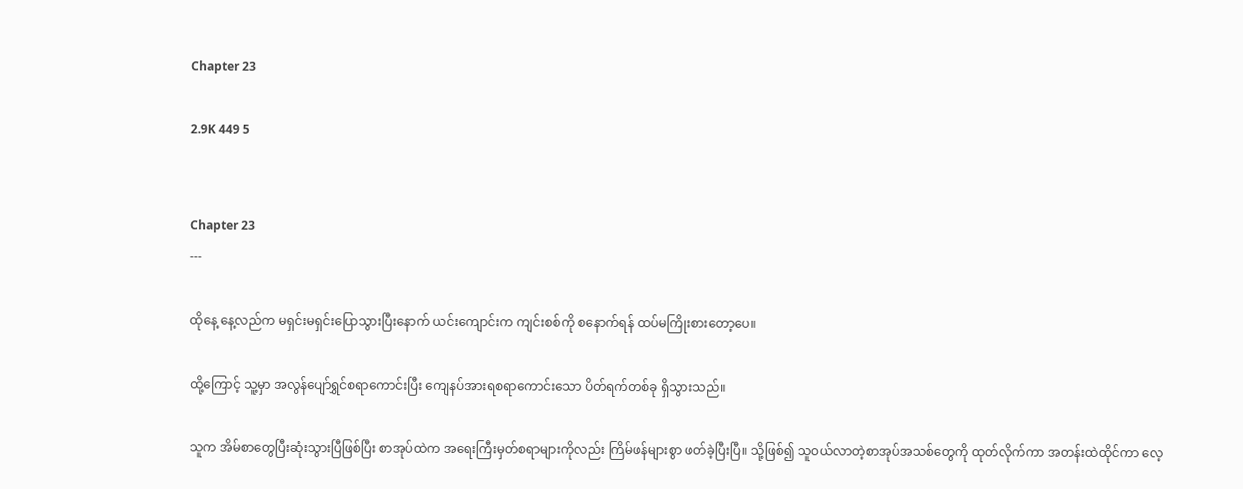Chapter 23

2.9K 449 5


Chapter 23
---

ထိုနေ့ နေ့လည်က မရှင်းမရှင်းပြောသွားပြီးနောက် ယင်းကျောင်းက ကျင်းစစ်ကို စနောက်ရန် ထပ်မကြိုးစားတော့ပေ။

ထို့ကြောင့် သူ့မှာ အလွန်ပျော်ရွှင်စရာကောင်းပြီး ကျေနပ်အားရစရာကောင်းသော ပိတ်ရက်တစ်ခု ရှိသွားသည်။

သူက အိမ်စာတွေပြီးဆုံးသွားပြီဖြစ်ပြီး စာအုပ်ထဲက အရေးကြီးမှတ်စရာများကိုလည်း ကြိမ်ဖန်များစွာ ဖတ်ခဲ့ပြီးပြီ။ သို့ဖြစ်၍ သူဝယ်လာတဲ့စာအုပ်အသစ်တွေကို ထုတ်လိုက်ကာ အတန်းထဲထိုင်ကာ လေ့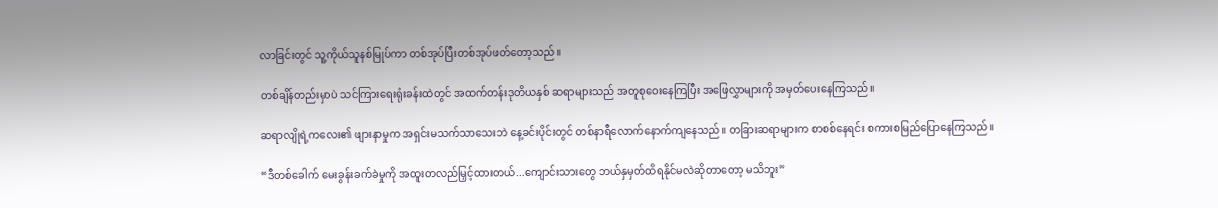လာခြင်းတွင် သူ့ကိုယ်သူနစ်မြုပ်ကာ တစ်အုပ်ပြီးတစ်အုပ်ဖတ်တော့သည်။

တစ်ချိန်တည်းမှာပဲ သင်ကြားရေးရုံးခန်းထဲတွင် အထက်တန်းဒုတိယနှစ် ဆရာများသည် အတူစုဝေးနေကြပြီး အဖြေလွှာများကို အမှတ်ပေးနေကြသည်။

ဆရာလျိုရဲ့ကလေး၏ ဖျားနာမှုက အရှင်းမသက်သာသေးဘဲ နေ့ခင်းပိုင်းတွင် တစ်နာရီလောက်နောက်ကျနေသည်။ တခြားဆရာများက စာစစ်နေရင်း စကားစမြည်ပြောနေကြသည်။

“ဒီတစ်ခေါက် မေးခွန်းခက်ခဲမှုကို အထူးတလည်မြှင့်ထားတယ်...ကျောင်းသားတွေ ဘယ်နှမှတ်ထိရနိုင်မလဲဆိုတာတော့ မသိဘူး”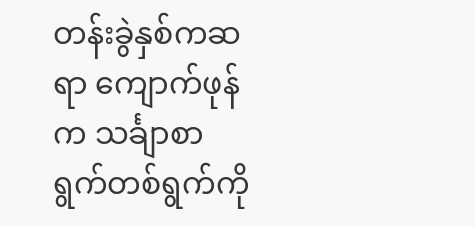တန်းခွဲနှစ်ကဆရာ ကျောက်ဖုန်က သင်္ချာစာရွက်တစ်ရွက်ကို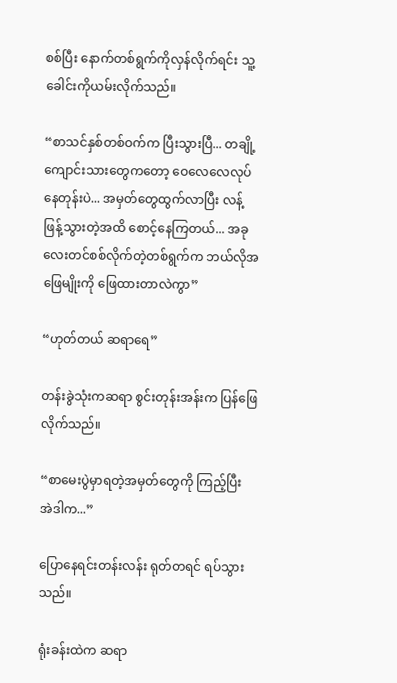စစ်ပြီး နောက်တစ်ရွက်ကိုလှန်လိုက်ရင်း သူ့ခေါင်းကိုယမ်းလိုက်သည်။

“စာသင်နှစ်တစ်ဝက်က ပြီးသွားပြီ... တချို့ကျောင်းသားတွေကတော့ ဝေလေလေလုပ်နေတုန်းပဲ... အမှတ်တွေထွက်လာပြီး လန့်ဖြန့်သွားတဲ့အထိ စောင့်နေကြတယ်... အခုလေးတင်စစ်လိုက်တဲ့တစ်ရွက်က ဘယ်လိုအဖြေမျိုးကို ဖြေထားတာလဲကွာ”

“ဟုတ်တယ် ဆရာရေ”

တန်းခွဲသုံးကဆရာ စွင်းတုန်းအန်းက ပြန်ဖြေလိုက်သည်။

“စာမေးပွဲမှာရတဲ့အမှတ်တွေကို ကြည့်ပြီး အဲဒါက...”

ပြောနေရင်းတန်းလန်း ရုတ်တရင် ရပ်သွားသည်။

ရုံးခန်းထဲက ဆရာ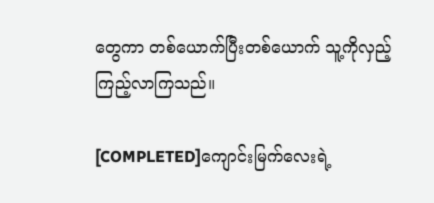တွေကာ တစ်ယောက်ပြီးတစ်ယောက် သူ့ကိုလှည့်ကြည့်လာကြသည်။

[COMPLETED]ကျောင်းမြက်လေးရဲ့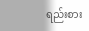ရည်းစား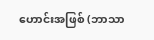ဟောင်းအဖြစ် (ဘာသာ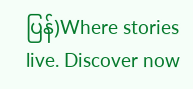ပြန်)Where stories live. Discover now